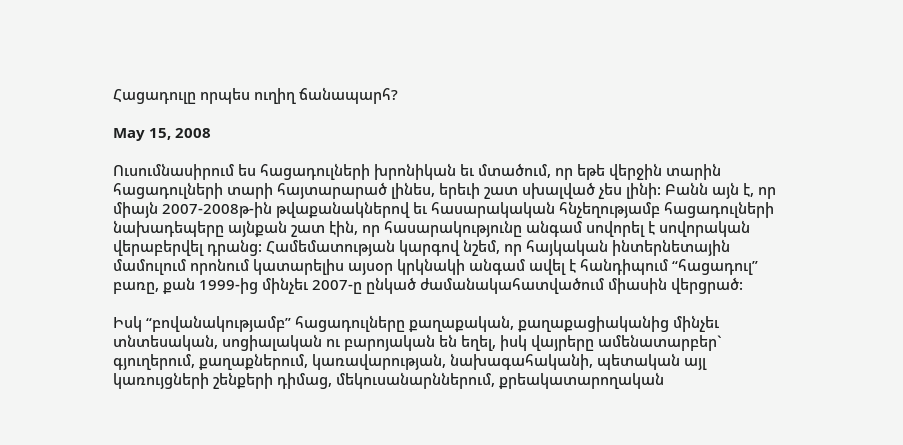Հացադուլը որպես ուղիղ ճանապարհ?

May 15, 2008

Ուսումնասիրում ես հացադուլների խրոնիկան եւ մտածում, որ եթե վերջին տարին հացադուլների տարի հայտարարած լինես, երեւի շատ սխալված չես լինի: Բանն այն է, որ միայն 2007-2008թ-ին թվաքանակներով եւ հասարակական հնչեղությամբ հացադուլների նախադեպերը այնքան շատ էին, որ հասարակությունը անգամ սովորել է սովորական վերաբերվել դրանց: Համեմատության կարգով նշեմ, որ հայկական ինտերնետային մամուլում որոնում կատարելիս այսօր կրկնակի անգամ ավել է հանդիպում “հացադուլ” բառը, քան 1999-ից մինչեւ 2007-ը ընկած ժամանակահատվածում միասին վերցրած:

Իսկ “բովանակությամբ” հացադուլները քաղաքական, քաղաքացիականից մինչեւ տնտեսական, սոցիալական ու բարոյական են եղել, իսկ վայրերը ամենատարբեր` գյուղերում, քաղաքներում, կառավարության, նախագահականի, պետական այլ կառույցների շենքերի դիմաց, մեկուսանարններում, քրեակատարողական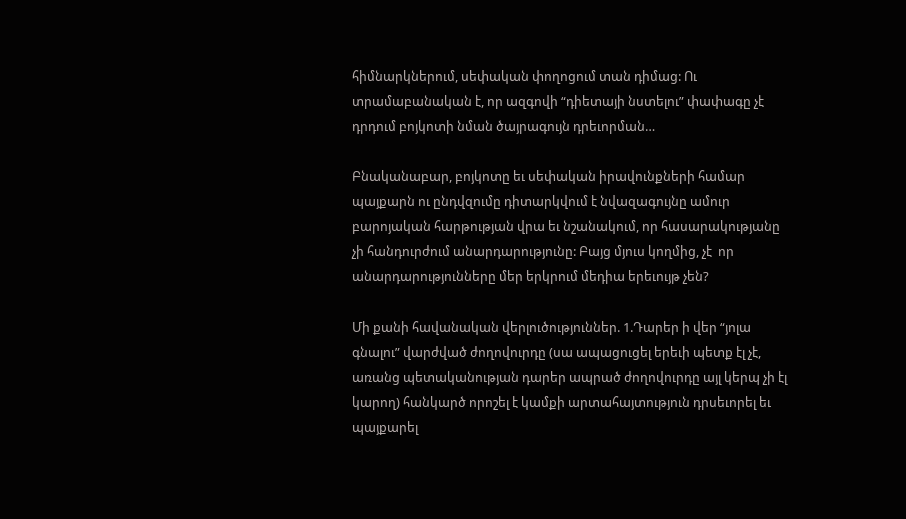հիմնարկներում, սեփական փողոցում տան դիմաց: Ու տրամաբանական է, որ ազգովի “դիետայի նստելու” փափագը չէ դրդում բոյկոտի նման ծայրագույն դրեւորման…

Բնականաբար, բոյկոտը եւ սեփական իրավունքների համար պայքարն ու ընդվզումը դիտարկվում է նվազագույնը ամուր բարոյական հարթության վրա եւ նշանակում, որ հասարակությանը չի հանդուրժում անարդարությունը: Բայց մյուս կողմից, չէ  որ անարդարությունները մեր երկրում մեդիա երեւույթ չեն?

Մի քանի հավանական վերլուծություններ. 1.Դարեր ի վեր “յոլա գնալու” վարժված ժողովուրդը (սա ապացուցել երեւի պետք էլ չէ, առանց պետականության դարեր ապրած ժողովուրդը այլ կերպ չի էլ կարող) հանկարծ որոշել է կամքի արտահայտություն դրսեւորել եւ պայքարել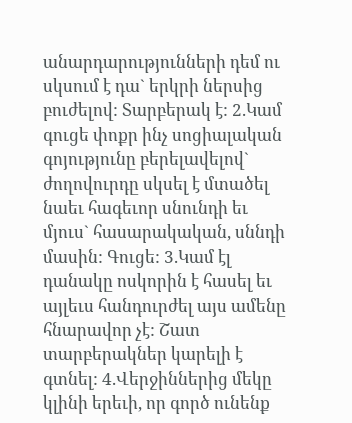անարդարությունների դեմ ու սկսում է դա` երկրի ներսից բուժելով: Տարբերակ է: 2.Կամ գուցե փոքր ինչ սոցիալական գոյությունը բերելավելով` ժողովուրդը սկսել է մտածել նաեւ հագեւոր սնունդի եւ մյուս` հասարակական, սննդի մասին: Գուցե: 3.Կամ էլ դանակը ոսկորին է հասել եւ այլեւս հանդուրժել այս ամենը հնարավոր չէ: Շատ տարբերակներ կարելի է գտնել: 4.Վերջիններից մեկը կլինի երեւի, որ գործ ունենք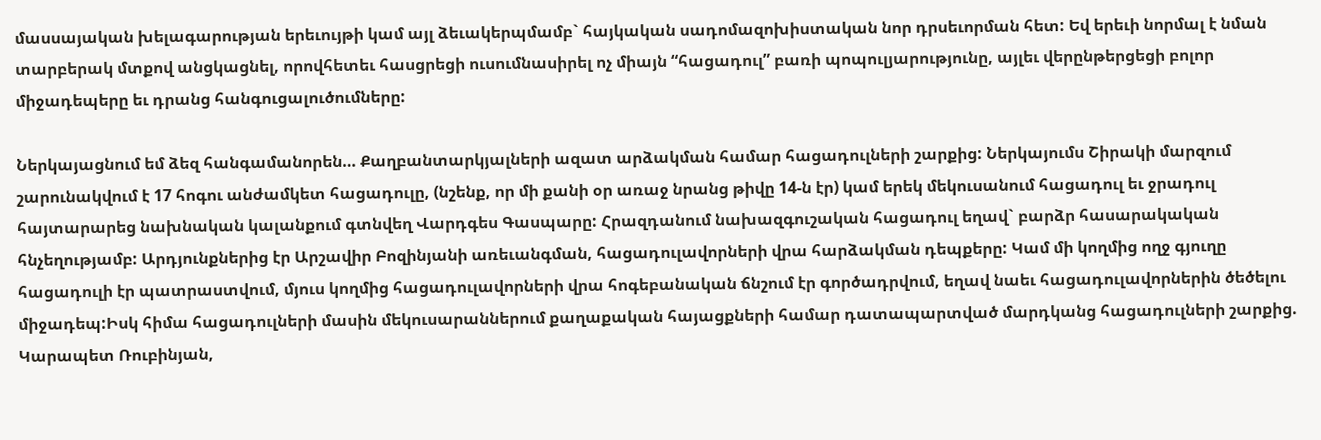մասսայական խելագարության երեւույթի կամ այլ ձեւակերպմամբ` հայկական սադոմազոխիստական նոր դրսեւորման հետ: Եվ երեւի նորմալ է նման տարբերակ մտքով անցկացնել, որովհետեւ հասցրեցի ուսումնասիրել ոչ միայն “հացադուլ” բառի պոպուլյարությունը, այլեւ վերընթերցեցի բոլոր միջադեպերը եւ դրանց հանգուցալուծումները:

Ներկայացնում եմ ձեզ հանգամանորեն… Քաղբանտարկյալների ազատ արձակման համար հացադուլների շարքից: Ներկայումս Շիրակի մարզում շարունակվում է 17 հոգու անժամկետ հացադուլը, (նշենք, որ մի քանի օր առաջ նրանց թիվը 14-ն էր) կամ երեկ մեկուսանում հացադուլ եւ ջրադուլ հայտարարեց նախնական կալանքում գտնվեղ Վարդգես Գասպարը: Հրազդանում նախազգուշական հացադուլ եղավ` բարձր հասարակական հնչեղությամբ: Արդյունքներից էր Արշավիր Բոզինյանի առեւանգման, հացադուլավորների վրա հարձակման դեպքերը: Կամ մի կողմից ողջ գյուղը հացադուլի էր պատրաստվում, մյուս կողմից հացադուլավորների վրա հոգեբանական ճնշում էր գործադրվում, եղավ նաեւ հացադուլավորներին ծեծելու միջադեպ:Իսկ հիմա հացադուլների մասին մեկուսարաններում քաղաքական հայացքների համար դատապարտված մարդկանց հացադուլների շարքից. Կարապետ Ռուբինյան,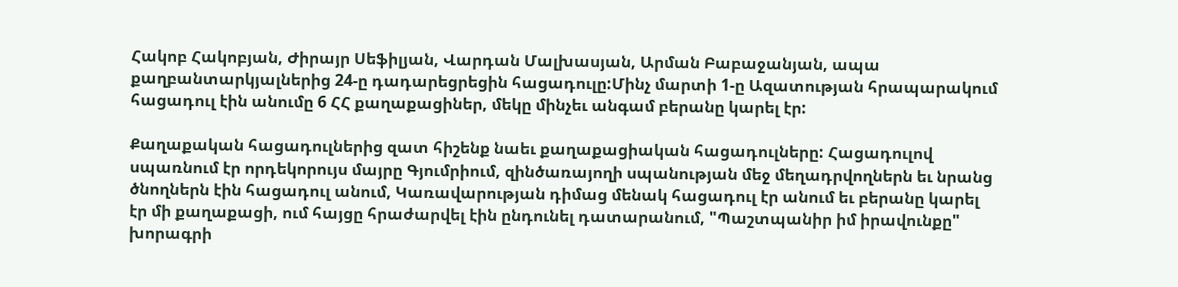Հակոբ Հակոբյան, Ժիրայր Սեֆիլյան, Վարդան Մալխասյան, Արման Բաբաջանյան, ապա քաղբանտարկյալներից 24-ը դադարեցրեցին հացադուլը:Մինչ մարտի 1-ը Ազատության հրապարակում հացադուլ էին անումը 6 ՀՀ քաղաքացիներ, մեկը մինչեւ անգամ բերանը կարել էր:

Քաղաքական հացադուլներից զատ հիշենք նաեւ քաղաքացիական հացադուլները: Հացադուլով սպառնում էր որդեկորույս մայրը Գյումրիում, զինծառայողի սպանության մեջ մեղադրվողներն եւ նրանց ծնողներն էին հացադուլ անում, Կառավարության դիմաց մենակ հացադուլ էր անում եւ բերանը կարել էր մի քաղաքացի, ում հայցը հրաժարվել էին ընդունել դատարանում, "Պաշտպանիր իմ իրավունքը" խորագրի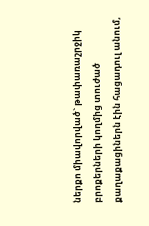ներքո միավորված` թափառաշրջիկ բրոքերների կողմից տուժած քաղաքացիներն էին հացադուլ անում,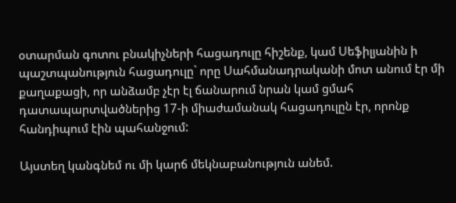օտարման գոտու բնակիչների հացադուլը հիշենք, կամ Սեֆիլյանին ի պաշտպանություն հացադուլը` որը Սահմանադրականի մոտ անում էր մի քաղաքացի, որ անձամբ չէր էլ ճանարում նրան կամ ցմահ դատապարտվածներից 17-ի միաժամանակ հացադուլըն էր, որոնք հանդիպում էին պահանջում:

Այստեղ կանգնեմ ու մի կարճ մեկնաբանություն անեմ.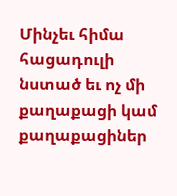Մինչեւ հիմա հացադուլի նստած եւ ոչ մի քաղաքացի կամ քաղաքացիներ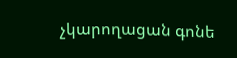չկարողացան գոնե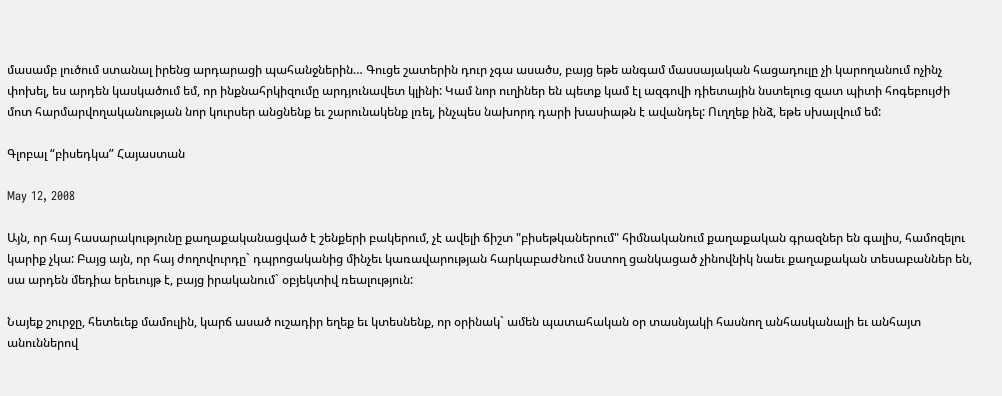մասամբ լուծում ստանալ իրենց արդարացի պահանջներին… Գուցե շատերին դուր չգա ասածս, բայց եթե անգամ մասսայական հացադուլը չի կարողանում ոչինչ փոխել, ես արդեն կասկածում եմ, որ ինքնահրկիզումը արդյունավետ կլինի: Կամ նոր ուղիներ են պետք կամ էլ ազգովի դիետային նստելուց զատ պիտի հոգեբույժի մոտ հարմարվողականության նոր կուրսեր անցնենք եւ շարունակենք լռել, ինչպես նախորդ դարի խասիաթն է ավանդել: Ուղղեք ինձ, եթե սխալվում եմ:

Գլոբալ “բիսեդկա” Հայաստան

May 12, 2008

Այն, որ հայ հասարակությունը քաղաքականացված է շենքերի բակերում, չէ ավելի ճիշտ "բիսեթկաներում" հիմնականում քաղաքական գրազներ են գալիս, համոզելու կարիք չկա: Բայց այն, որ հայ ժողովուրդը` դպրոցականից մինչեւ կառավարության հարկաբաժնում նստող ցանկացած չինովնիկ նաեւ քաղաքական տեսաբաններ են, սա արդեն մեդիա երեւույթ է, բայց իրականում` օբյեկտիվ ռեալություն:

Նայեք շուրջը, հետեւեք մամուլին, կարճ ասած ուշադիր եղեք եւ կտեսնենք, որ օրինակ` ամեն պատահական օր տասնյակի հասնող անհասկանալի եւ անհայտ անուններով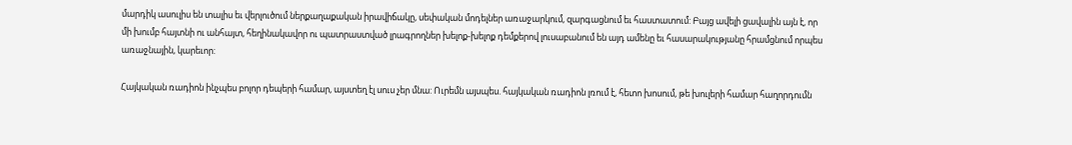մարդիկ ասուլիս են տալիս եւ վերլուծում ներքաղաքական իրավիճակը, սեփական մոդելներ առաջարկում, զարգացնում եւ հաստատում: Բայց ավելի ցավալին այն է, որ մի խումբ հայտնի ու անհայտ, հեղինակավոր ու պատրաստված լրագրողներ խելոք-խելոք դեմքերով լուսաբանում են այդ ամենը եւ հասարակությանը հրամցնում որպես առաջնային, կարեւոր:

Հայկական ռադիոն ինչպես բոլոր դեպերի համար, այստեղ էլ սուս չեր մնա: Ուրեմն այսպես. հայկական ռադիոն լռում է, հետո խոսում, թե խուլերի համար հաղորդումն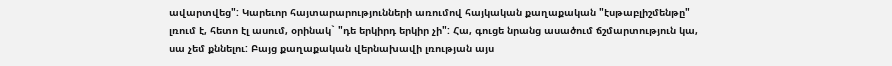ավարտվեց": Կարեւոր հայտարարությունների առումով հայկական քաղաքական "էսթաբլիշմենթը" լռում է, հետո էլ ասում, օրինակ` "դե երկիրդ երկիր չի": Հա, գուցե նրանց ասածում ճշմարտություն կա, սա չեմ քննելու: Բայց քաղաքական վերնախավի լռության այս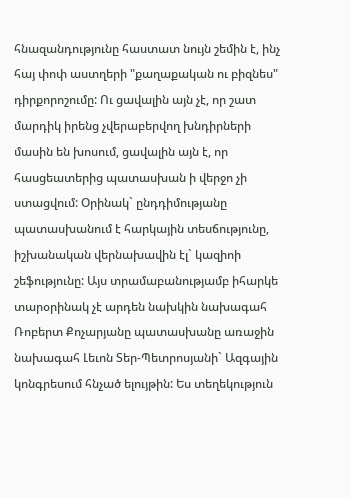հնազանդությունը հաստատ նույն շեմին է, ինչ հայ փոփ աստղերի "քաղաքական ու բիզնես" դիրքորոշումը: Ու ցավալին այն չէ, որ շատ մարդիկ իրենց չվերաբերվող խնդիրների մասին են խոսում, ցավալին այն է, որ հասցեատերից պատասխան ի վերջո չի ստացվում: Օրինակ` ընդդիմությանը պատասխանում է հարկային տեսճությունը, իշխանական վերնախավին էլ` կազիոի շեֆությունը: Այս տրամաբանությամբ իհարկե տարօրինակ չէ արդեն նախկին նախագահ Ռոբերտ Քոչարյանը պատասխանը առաջին նախագահ Լեւոն Տեր-Պետրոսյանի` Ազգային կոնգրեսում հնչած ելույթին: Ես տեղեկություն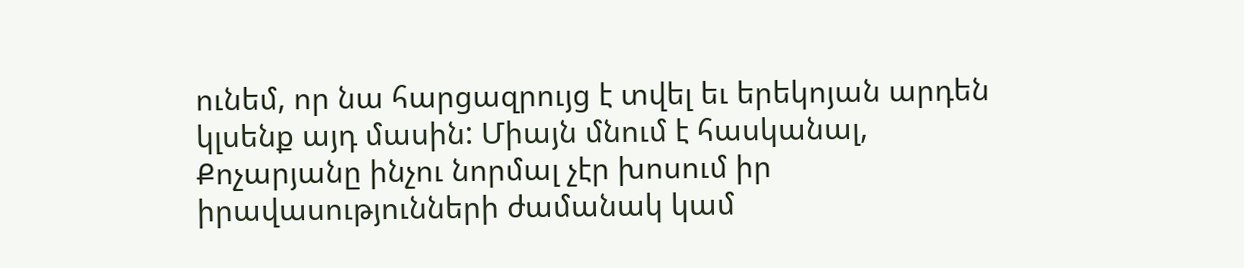ունեմ, որ նա հարցազրույց է տվել եւ երեկոյան արդեն կլսենք այդ մասին: Միայն մնում է հասկանալ, Քոչարյանը ինչու նորմալ չէր խոսում իր իրավասությունների ժամանակ կամ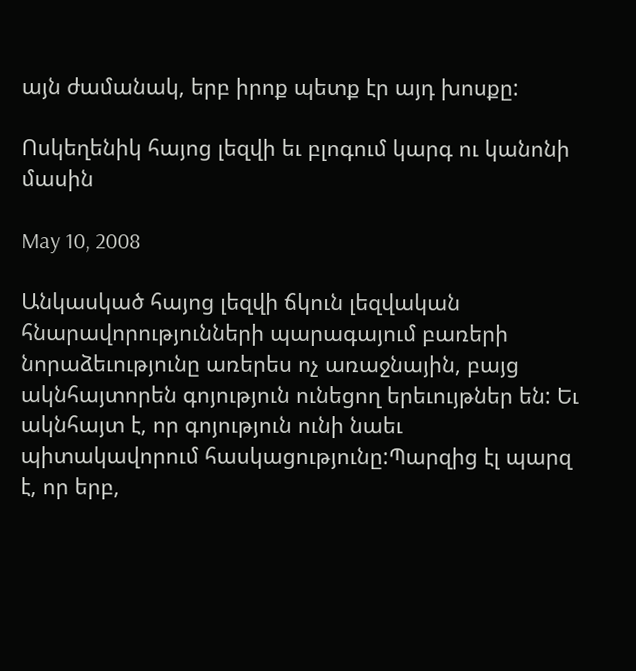այն ժամանակ, երբ իրոք պետք էր այդ խոսքը:

Ոսկեղենիկ հայոց լեզվի եւ բլոգում կարգ ու կանոնի մասին

May 10, 2008

Անկասկած հայոց լեզվի ճկուն լեզվական հնարավորությունների պարագայում բառերի նորաձեւությունը առերես ոչ առաջնային, բայց ակնհայտորեն գոյություն ունեցող երեւույթներ են: Եւ ակնհայտ է, որ գոյություն ունի նաեւ պիտակավորում հասկացությունը:Պարզից էլ պարզ է, որ երբ,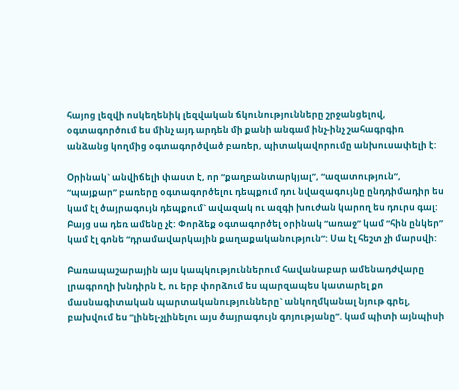հայոց լեզվի ոսկեղենիկ լեզվական ճկունությունները շրջանցելով, օգտագործում ես մինչ այդ արդեն մի քանի անգամ ինչ-ինչ շահագրգիռ անձանց կողմից օգտագործված բառեր, պիտակավորումը անխուսափելի է:

Օրինակ` անվիճելի փաստ է, որ “քաղբանտարկյալ”, “ազատություն”, “պայքար” բառերը օգտագործելու դեպքում դու նվազագույնը ընդդիմադիր ես կամ էլ ծայրագույն դեպքում` ավազակ ու ազգի խուժան կարող ես դուրս գալ: Բայց սա դեռ ամենը չէ: Փորձեք օգտագործել օրինակ “առաջ” կամ “հին ընկեր” կամ էլ գոնե “դրամավարկային քաղաքականություն”: Սա էլ հեշտ չի մարսվի:

Բառապաշարային այս կապկություններում հավանաբար ամենադժվարը լրագրողի խնդիրն է, ու երբ փորձում ես պարզապես կատարել քո մասնագիտական պարտականությունները` անկողմկանալ նյութ գրել, բախվում ես “լինել-չլինելու այս ծայրագույն գոյությանը”. կամ պիտի այնպիսի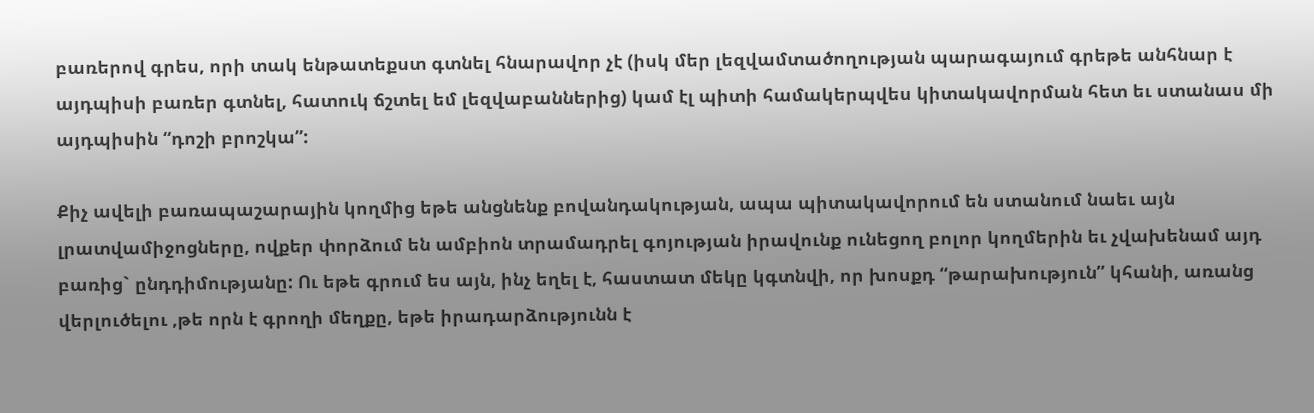բառերով գրես, որի տակ ենթատեքստ գտնել հնարավոր չէ (իսկ մեր լեզվամտածողության պարագայում գրեթե անհնար է այդպիսի բառեր գտնել, հատուկ ճշտել եմ լեզվաբաններից) կամ էլ պիտի համակերպվես կիտակավորման հետ եւ ստանաս մի այդպիսին “դոշի բրոշկա”:

Քիչ ավելի բառապաշարային կողմից եթե անցնենք բովանդակության, ապա պիտակավորում են ստանում նաեւ այն լրատվամիջոցները, ովքեր փորձում են ամբիոն տրամադրել գոյության իրավունք ունեցող բոլոր կողմերին եւ չվախենամ այդ բառից` ընդդիմությանը: Ու եթե գրում ես այն, ինչ եղել է, հաստատ մեկը կգտնվի, որ խոսքդ “թարախություն” կհանի, առանց վերլուծելու ,թե որն է գրողի մեղքը, եթե իրադարձությունն է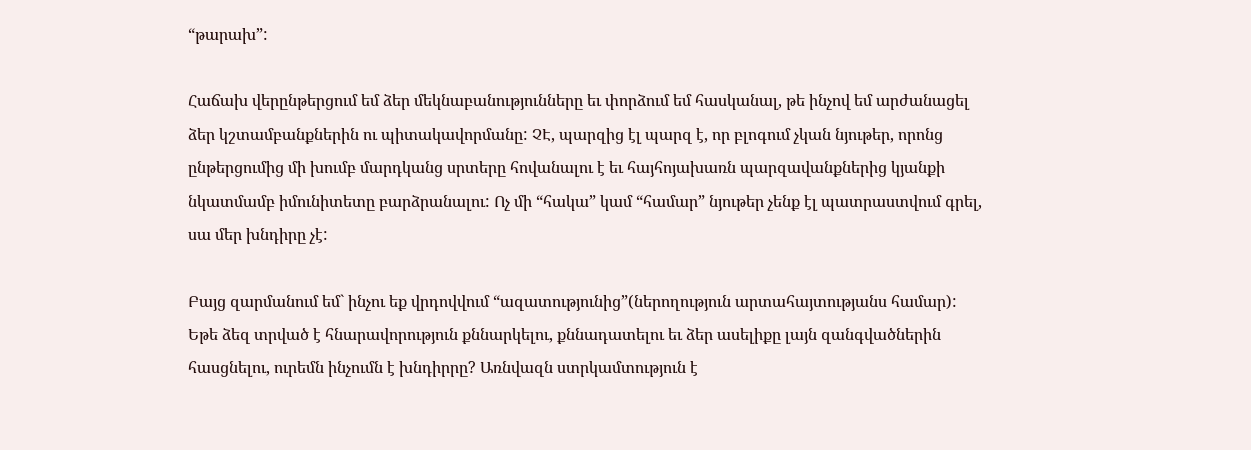“թարախ”:

Հաճախ վերընթերցում եմ ձեր մեկնաբանությունները եւ փորձում եմ հասկանալ, թե ինչով եմ արժանացել ձեր կշտամբանքներին ու պիտակավորմանը: ՉԷ, պարզից էլ պարզ է, որ բլոգում չկան նյութեր, որոնց ընթերցումից մի խումբ մարդկանց սրտերը հովանալու է եւ հայհոյախառն պարզավանքներից կյանքի նկատմամբ իմունիտետը բարձրանալու: Ոչ մի “հակա” կամ “համար” նյութեր չենք էլ պատրաստվում գրել, սա մեր խնդիրը չէ:

Բայց զարմանում եմ` ինչու եք վրդովվում “ազատությունից”(ներողություն արտահայտությանս համար): Եթե ձեզ տրված է հնարավորություն քննարկելու, քննադատելու եւ ձեր ասելիքը լայն զանգվածներին հասցնելու, ուրեմն ինչումն է խնդիրրը? Առնվազն ստրկամտություն է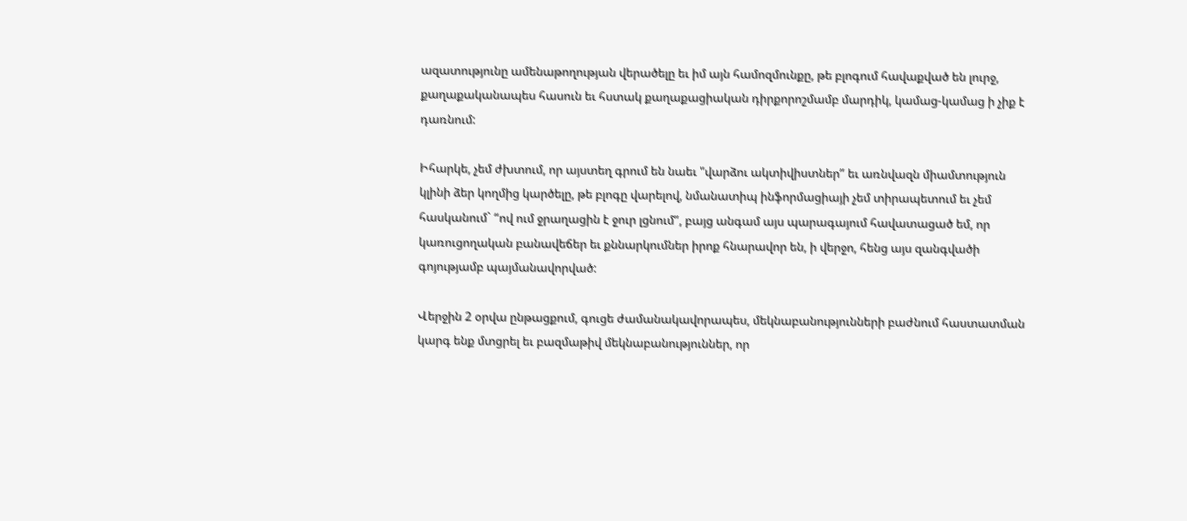ազատությունը ամենաթողության վերածելը եւ իմ այն համոզմունքը, թե բլոգում հավաքված են լուրջ, քաղաքականապես հասուն եւ հստակ քաղաքացիական դիրքորոշմամբ մարդիկ, կամաց-կամաց ի չիք է դառնում:

Իհարկե, չեմ ժխտում, որ այստեղ գրում են նաեւ "վարձու ակտիվիստներ” եւ առնվազն միամտություն կլինի ձեր կողմից կարծելը, թե բլոգը վարելով, նմանատիպ ինֆորմացիայի չեմ տիրապետում եւ չեմ հասկանում` “ով ում ջրաղացին է ջուր լցնում”, բայց անգամ այս պարագայում հավատացած եմ, որ կառուցողական բանավեճեր եւ քննարկումներ իրոք հնարավոր են, ի վերջո, հենց այս զանգվածի գոյությամբ պայմանավորված:

Վերջին 2 օրվա ընթացքում, գուցե ժամանակավորապես, մեկնաբանությունների բաժնում հաստատման կարգ ենք մտցրել եւ բազմաթիվ մեկնաբանություններ, որ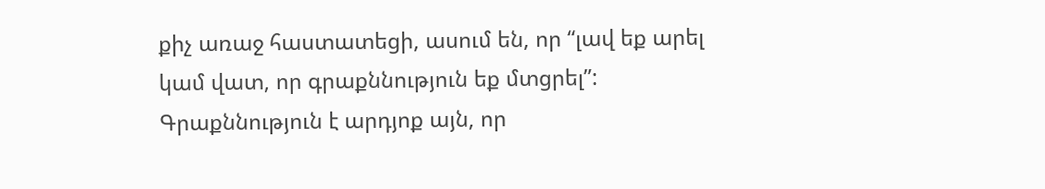քիչ առաջ հաստատեցի, ասում են, որ “լավ եք արել կամ վատ, որ գրաքննություն եք մտցրել”: Գրաքննություն է արդյոք այն, որ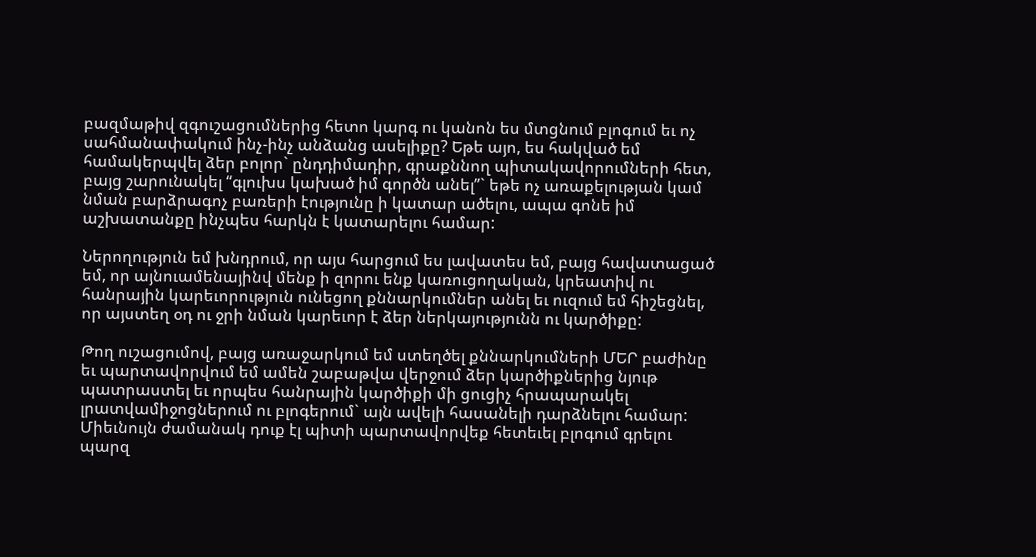բազմաթիվ զգուշացումներից հետո կարգ ու կանոն ես մտցնում բլոգում եւ ոչ սահմանափակում ինչ-ինչ անձանց ասելիքը? Եթե այո, ես հակված եմ համակերպվել ձեր բոլոր` ընդդիմադիր, գրաքննող պիտակավորումների հետ, բայց շարունակել “գլուխս կախած իմ գործն անել”` եթե ոչ առաքելության կամ նման բարձրագոչ բառերի էությունը ի կատար ածելու, ապա գոնե իմ աշխատանքը ինչպես հարկն է կատարելու համար:

Ներողություն եմ խնդրում, որ այս հարցում ես լավատես եմ, բայց հավատացած եմ, որ այնուամենայինվ մենք ի զորու ենք կառուցողական, կրեատիվ ու հանրային կարեւորություն ունեցող քննարկումներ անել եւ ուզում եմ հիշեցնել, որ այստեղ օդ ու ջրի նման կարեւոր է ձեր ներկայությունն ու կարծիքը:

Թող ուշացումով, բայց առաջարկում եմ ստեղծել քննարկումների ՄԵՐ բաժինը եւ պարտավորվում եմ ամեն շաբաթվա վերջում ձեր կարծիքներից նյութ պատրաստել եւ որպես հանրային կարծիքի մի ցուցիչ հրապարակել լրատվամիջոցներում ու բլոգերում` այն ավելի հասանելի դարձնելու համար: Միեւնույն ժամանակ դուք էլ պիտի պարտավորվեք հետեւել բլոգում գրելու պարզ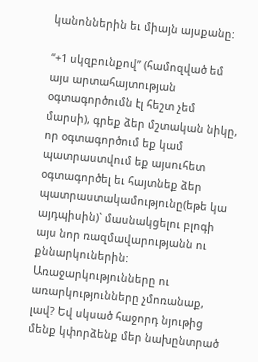կանոններին եւ միայն այսքանը:

“+1 սկզբունքով” (համոզված եմ այս արտահայտության օգտագործումն էլ հեշտ չեմ մարսի), գրեք ձեր մշտական նիկը, որ օգտագործում եք կամ պատրաստվում եք այսուհետ օգտագործել եւ հայտնեք ձեր պատրաստակամությունը(եթե կա այդպիսին)` մասնակցելու բլոգի այս նոր ռազմավարությանն ու քննարկուներին: Առաջարկությունները ու առարկությունները չմոռանաք, լավ? Եվ սկսած հաջորդ նյութից մենք կփորձենք մեր նախընտրած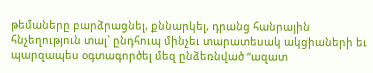թեմաները բարձրացնել, քննարկել, դրանց հանրային հնչեղություն տալ` ընդհուպ մինչեւ տարատեսակ ակցիաների եւ պարզապես օգտագործել մեզ ընձեռնված “ազատ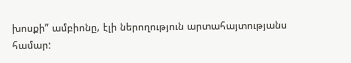խոսքի” ամբիոնը, էլի ներողություն արտահայտությանս համար: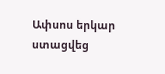Ափսոս երկար ստացվեց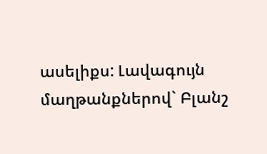ասելիքս: Լավագույն մաղթանքներով` Բլանշ